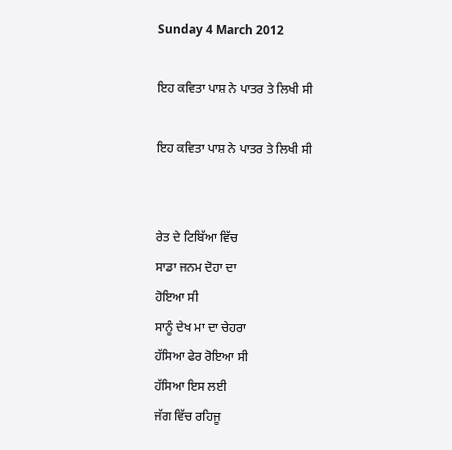Sunday 4 March 2012

ਇਹ ਕਵਿਤਾ ਪਾਸ਼ ਨੇ ਪਾਤਰ ਤੇ ਲਿਖੀ ਸੀ

ਇਹ ਕਵਿਤਾ ਪਾਸ਼ ਨੇ ਪਾਤਰ ਤੇ ਲਿਖੀ ਸੀ


ਰੇਤ ਦੇ ਟਿਬਿੱਆ ਵਿੱਚ
ਸਾਡਾ ਜਨਮ ਦੋਹਾ ਦਾ
ਹੋਇਆ ਸੀ
ਸਾਨੂੰ ਦੇਖ ਮਾ ਦਾ ਚੇਹਰਾ
ਹੱਸਿਆ ਫੇਰ ਰੋਇਆ ਸੀ
ਹੱਸਿਆ ਇਸ ਲਈ
ਜੱਗ ਵਿੱਚ ਰਹਿਜੂ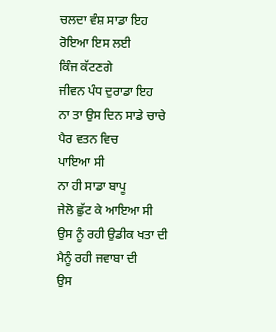ਚਲਦਾ ਵੰਸ਼ ਸਾਡਾ ਇਹ
ਰੋਇਆ ਇਸ ਲਈ
ਕਿੰਜ ਕੱਟਣਗੇ
ਜੀਵਨ ਪੰਧ ਦੁਰਾਡਾ ਇਹ
ਨਾ ਤਾ ਉਸ ਦਿਨ ਸਾਡੇ ਚਾਚੇ
ਪੈਰ ਵਤਨ ਵਿਚ
ਪਾਇਆ ਸੀ
ਨਾ ਹੀ ਸਾਡਾ ਬਾਪੂ
ਜੇਲੋ ਛੁੱਟ ਕੇ ਆਇਆ ਸੀ
ਉਸ ਨੂੰ ਰਹੀ ਉਡੀਕ ਖਤਾ ਦੀ
ਮੈਨੂੰ ਰਹੀ ਜਵਾਬਾ ਦੀ
ਉਸ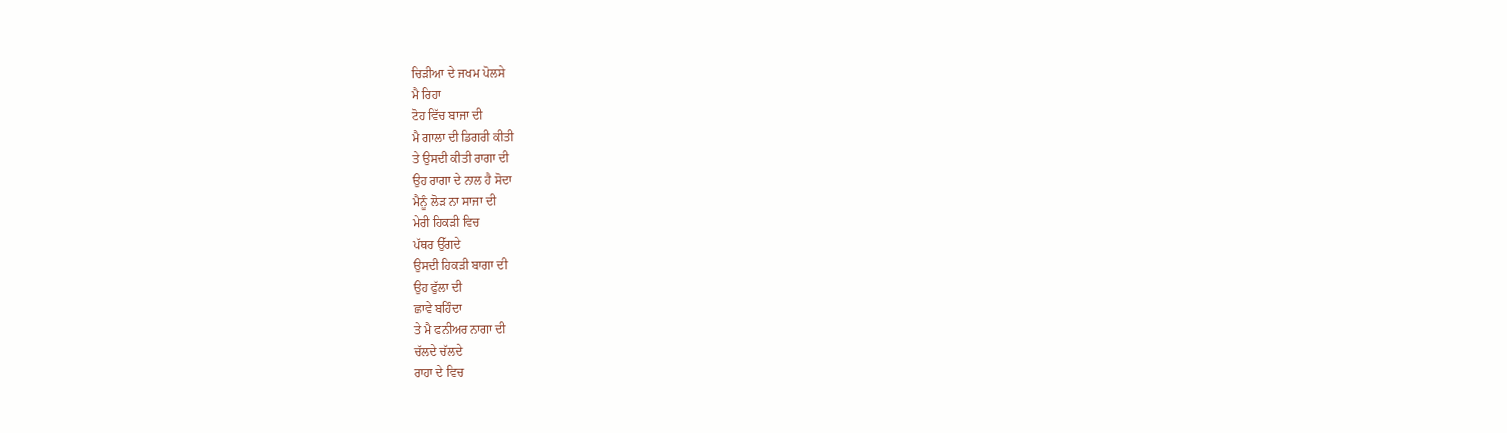ਚਿੜੀਆ ਦੇ ਜਖਮ ਪੋਲਸੇ
ਮੈ ਰਿਹਾ
ਟੋਹ ਵਿੱਚ ਬਾਜਾ ਦੀ
ਮੈ ਗਾਲਾ ਦੀ ਡਿਗਰੀ ਕੀਤੀ
ਤੇ ਉਸਦੀ ਕੀਤੀ ਰਾਗਾ ਦੀ
ਉਹ ਰਾਗਾ ਦੇ ਨਾਲ ਹੈ ਸੋਦਾ
ਮੈਨੂੰ ਲੋੜ ਨਾ ਸਾਜਾ ਦੀ
ਮੇਰੀ ਹਿਕੜੀ ਵਿਚ
ਪੱਥਰ ਉੱਗਦੇ
ਉਸਦੀ ਹਿਕੜੀ ਬਾਗਾ ਦੀ
ਉਹ ਫੁੱਲਾ ਦੀ
ਛਾਵੇ ਬਹਿੰਦਾ
ਤੇ ਮੈ ਫਨੀਅਰ ਨਾਗਾ ਦੀ
ਚੱਲਦੇ ਚੱਲਦੇ
ਰਾਹਾ ਦੇ ਵਿਚ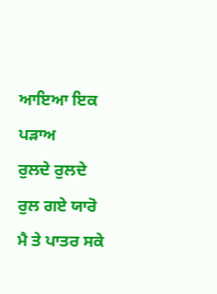ਆਇਆ ਇਕ ਪੜਾਅ
ਰੁਲਦੇ ਰੁਲਦੇ
ਰੁਲ ਗਏ ਯਾਰੋ
ਮੈ ਤੇ ਪਾਤਰ ਸਕੇ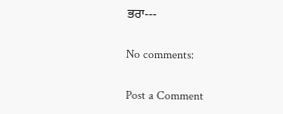ਭਰਾ---

No comments:

Post a Comment